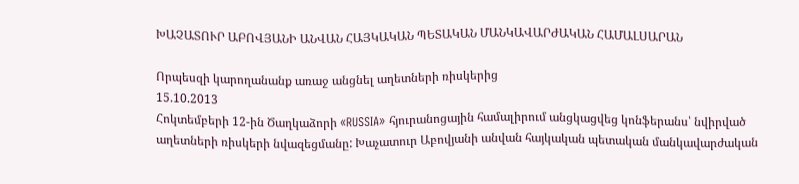ԽԱՉԱՏՈՒՐ ԱԲՈՎՅԱՆԻ ԱՆՎԱՆ ՀԱՅԿԱԿԱՆ ՊԵՏԱԿԱՆ ՄԱՆԿԱՎԱՐԺԱԿԱՆ ՀԱՄԱԼՍԱՐԱՆ

Որպեսզի կարողանանք առաջ անցնել աղետների ռիսկերից
15.10.2013
Հոկտեմբերի 12-ին Ծաղկաձորի «RUSSIA» հյուրանոցային համալիրում անցկացվեց կոնֆերանս՝ նվիրված աղետների ռիսկերի նվազեցմանը: Խաչատուր Աբովյանի անվան հայկական պետական մանկավարժական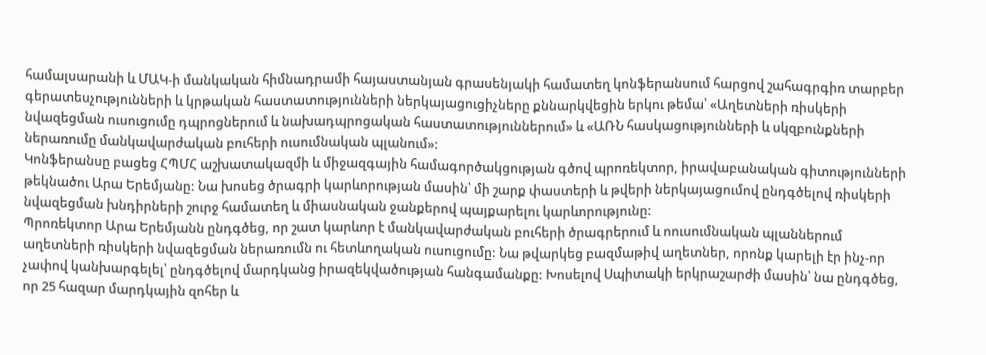համալսարանի և ՄԱԿ-ի մանկական հիմնադրամի հայաստանյան գրասենյակի համատեղ կոնֆերանսում հարցով շահագրգիռ տարբեր գերատեսչությունների և կրթական հաստատությունների ներկայացուցիչները քննարկվեցին երկու թեմա՝ «Աղետների ռիսկերի նվազեցման ուսուցումը դպրոցներում և նախադպրոցական հաստատություններում» և «ԱՌՆ հասկացությունների և սկզբունքների ներառումը մանկավարժական բուհերի ուսումնական պլանում»:
Կոնֆերանսը բացեց ՀՊՄՀ աշխատակազմի և միջազգային համագործակցության գծով պրոռեկտոր, իրավաբանական գիտությունների թեկնածու Արա Երեմյանը: Նա խոսեց ծրագրի կարևորության մասին՝ մի շարք փաստերի և թվերի ներկայացումով ընդգծելով ռիսկերի նվազեցման խնդիրների շուրջ համատեղ և միասնական ջանքերով պայքարելու կարևորությունը:
Պրոռեկտոր Արա Երեմյանն ընդգծեց, որ շատ կարևոր է մանկավարժական բուհերի ծրագրերում և ոուսումնական պլաններում աղետների ռիսկերի նվազեցման ներառումն ու հետևողական ուսուցումը: Նա թվարկեց բազմաթիվ աղետներ, որոնք կարելի էր ինչ-որ չափով կանխարգելել՝ ընդգծելով մարդկանց իրազեկվածության հանգամանքը: Խոսելով Սպիտակի երկրաշարժի մասին՝ նա ընդգծեց, որ 25 հազար մարդկային զոհեր և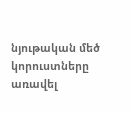նյութական մեծ կորուստները առավել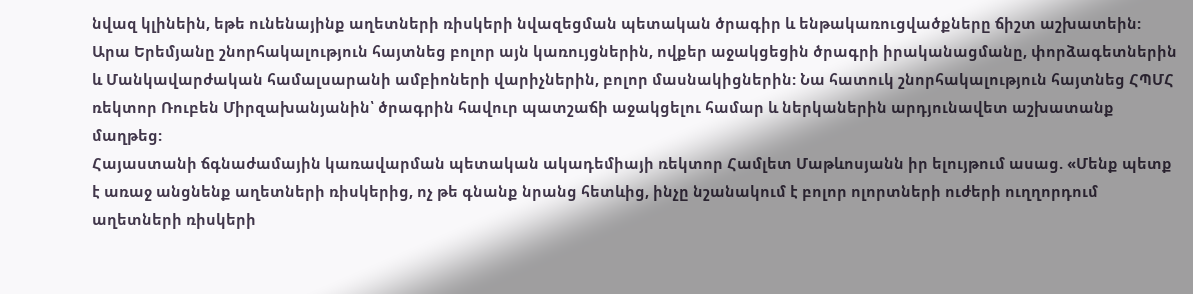նվազ կլինեին, եթե ունենայինք աղետների ռիսկերի նվազեցման պետական ծրագիր և ենթակառուցվածքները ճիշտ աշխատեին:
Արա Երեմյանը շնորհակալություն հայտնեց բոլոր այն կառույցներին, ովքեր աջակցեցին ծրագրի իրականացմանը, փորձագետներին և Մանկավարժական համալսարանի ամբիոների վարիչներին, բոլոր մասնակիցներին: Նա հատուկ շնորհակալություն հայտնեց ՀՊՄՀ ռեկտոր Ռուբեն Միրզախանյանին՝ ծրագրին հավուր պատշաճի աջակցելու համար և ներկաներին արդյունավետ աշխատանք մաղթեց:
Հայաստանի ճգնաժամային կառավարման պետական ակադեմիայի ռեկտոր Համլետ Մաթևոսյանն իր ելույթում ասաց. «Մենք պետք է առաջ անցնենք աղետների ռիսկերից, ոչ թե գնանք նրանց հետևից, ինչը նշանակում է բոլոր ոլորտների ուժերի ուղղորդում աղետների ռիսկերի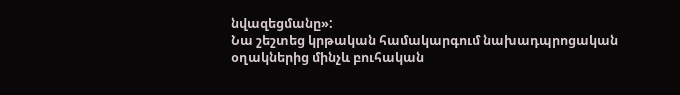նվազեցմանը»:
Նա շեշտեց կրթական համակարգում նախադպրոցական օղակներից մինչև բուհական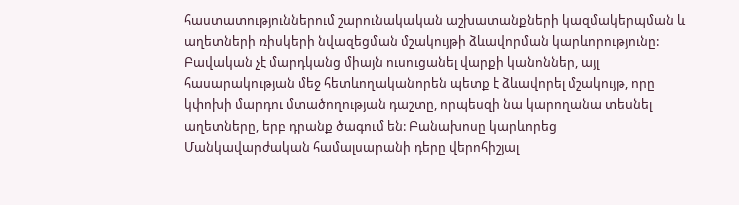հաստատություններում շարունակական աշխատանքների կազմակերպման և աղետների ռիսկերի նվազեցման մշակույթի ձևավորման կարևորությունը: Բավական չէ մարդկանց միայն ուսուցանել վարքի կանոններ, այլ հասարակության մեջ հետևողականորեն պետք է ձևավորել մշակույթ, որը կփոխի մարդու մտածողության դաշտը, որպեսզի նա կարողանա տեսնել աղետները, երբ դրանք ծագում են: Բանախոսը կարևորեց Մանկավարժական համալսարանի դերը վերոհիշյալ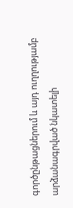գործընթացներում և այդ ուղղությամբ արձանագրված նկատելի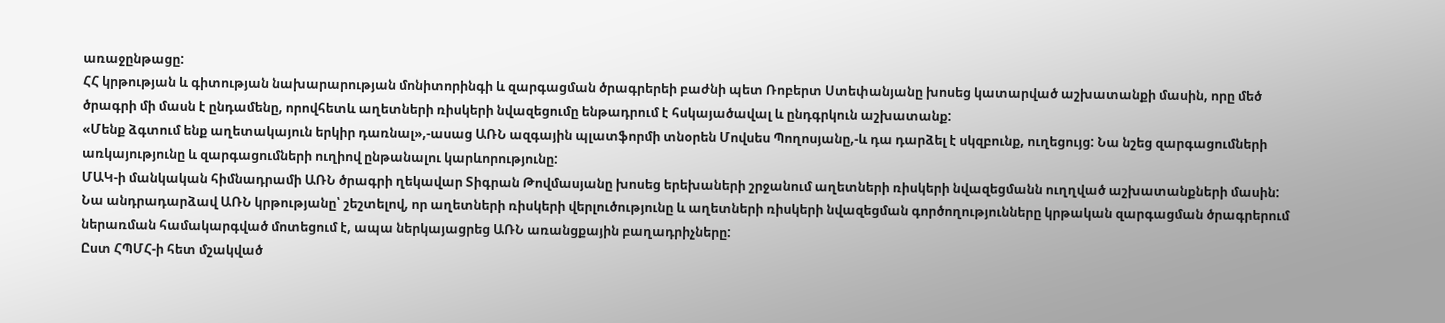առաջընթացը:
ՀՀ կրթության և գիտության նախարարության մոնիտորինգի և զարգացման ծրագրերեի բաժնի պետ Ռոբերտ Ստեփանյանը խոսեց կատարված աշխատանքի մասին, որը մեծ ծրագրի մի մասն է ընդամենը, որովհետև աղետների ռիսկերի նվազեցումը ենթադրում է հսկայածավալ և ընդգրկուն աշխատանք:
«Մենք ձգտում ենք աղետակայուն երկիր դառնալ»,-ասաց ԱՌՆ ազգային պլատֆորմի տնօրեն Մովսես Պողոսյանը,-և դա դարձել է սկզբունք, ուղեցույց: Նա նշեց զարգացումների առկայությունը և զարգացումների ուղիով ընթանալու կարևորությունը:
ՄԱԿ-ի մանկական հիմնադրամի ԱՌՆ ծրագրի ղեկավար Տիգրան Թովմասյանը խոսեց երեխաների շրջանում աղետների ռիսկերի նվազեցմանն ուղղված աշխատանքների մասին: Նա անդրադարձավ ԱՌՆ կրթությանը՝ շեշտելով, որ աղետների ռիսկերի վերլուծությունը և աղետների ռիսկերի նվազեցման գործողությունները կրթական զարգացման ծրագրերում ներառման համակարգված մոտեցում է, ապա ներկայացրեց ԱՌՆ առանցքային բաղադրիչները:
Ըստ ՀՊՄՀ-ի հետ մշակված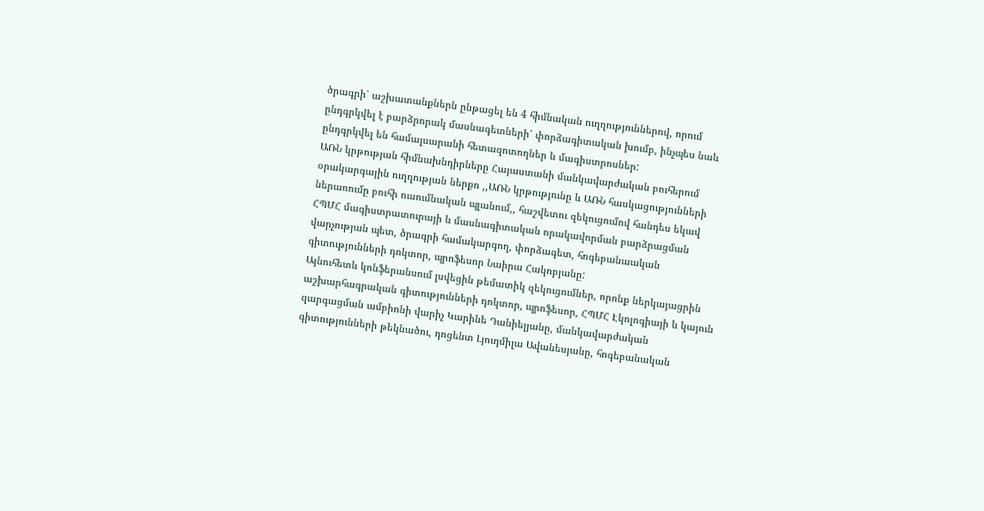ծրագրի՝ աշխատանքներն ընթացել են 4 հիմնական ուղղություններով, որում ընդգրկվել է բարձրորակ մասնագետների՝ փորձագիտական խումբ, ինչպես նաև ընդգրկվել են համալսարանի հետազոտողներ և մագիստրոսներ:
ԱՌՆ կրթության հիմնախնդիրները Հայաստանի մանկավարժական բուհերում օրակարգային ուղղության ներքո ,,ԱՌՆ կրթությունը և ԱՌՆ հասկացությունների ներառումը բուհի ուսումնական պլանում,, հաշվետու զեկուցումով հանդես եկավ ՀՊՄՀ մագիստրատուրայի և մասնագիտական որակավորման բարձրացման վարչության պետ, ծրագրի համակարգող, փորձագետ, հոգեբանաական գիտությունների դոկտոր, պրոֆեսոր Նաիրա Հակոբյանը:
Այնուհետև կոնֆերանսում լսվեցին թեմատիկ զեկուցումներ, որոնք ներկայացրին աշխարհագրական գիտությունների դոկտոր, պրոֆեսոր, ՀՊՄՀ Էկոլոգիայի և կայուն զարգացման ամբիոնի վարիչ Կարինե Դանիելյանը, մանկավարժական գիտությունների թեկնածու, դոցենտ Լյուդմիլա Ավանեսյանը, հոգեբանական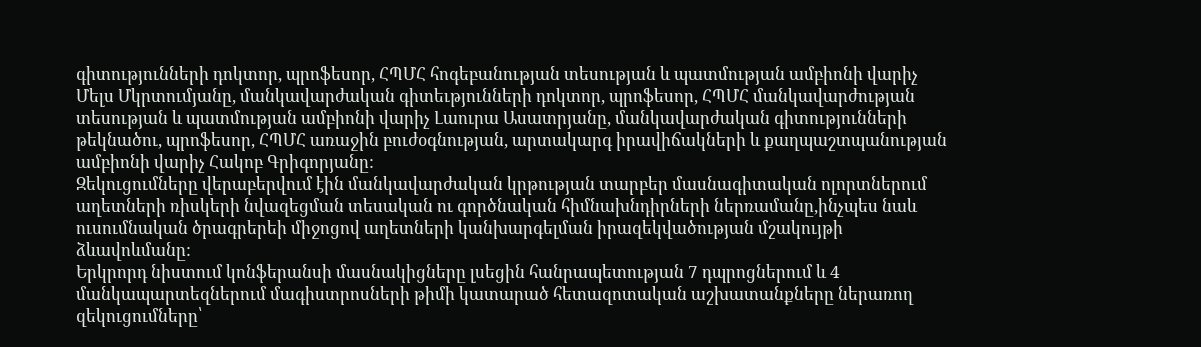գիտությունների դոկտոր, պրոֆեսոր, ՀՊՄՀ հոգեբանության տեսության և պատմության ամբիոնի վարիչ Մելս Մկրտումյանը, մանկավարժական գիտեւթյունների դոկտոր, պրոֆեսոր, ՀՊՄՀ մանկավարժության տեսության և պատմության ամբիոնի վարիչ Լաուրա Ասատրյանը, մանկավարժական գիտությունների թեկնածու, պրոֆեսոր, ՀՊՄՀ առաջին բուժօգնության, արտակարգ իրավիճակների և քաղպաշտպանության ամբիոնի վարիչ Հակոբ Գրիգորյանը:
Զեկուցումները վերաբերվում էին մանկավարժական կրթության տարբեր մասնագիտական ոլորտներում աղետների ռիսկերի նվազեցման տեսական ու գործնական հիմնախնդիրների ներռամանը,ինչպես նաև ուսումնական ծրագրերեի միջոցով աղետների կանխարգելման իրազեկվածության մշակույթի ձևավոևմանը:
Երկրորդ նիստում կոնֆերանսի մասնակիցները լսեցին հանրապետության 7 դպրոցներում և 4 մանկապարտեզներում մագիստրոսների թիմի կատարած հետազոտական աշխատանքները ներառող զեկուցումները՝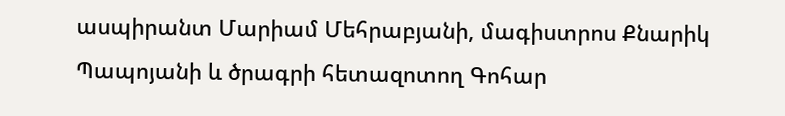ասպիրանտ Մարիամ Մեհրաբյանի, մագիստրոս Քնարիկ Պապոյանի և ծրագրի հետազոտող Գոհար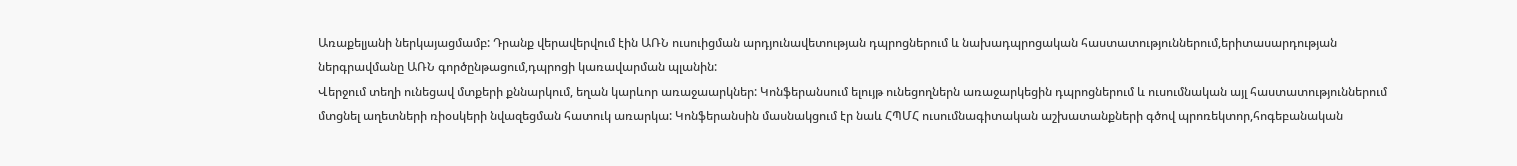Առաքելյանի ներկայացմամբ: Դրանք վերավերվում էին ԱՌՆ ուսուիցման արդյունավետության դպրոցներում և նախադպրոցական հաստատություններում,երիտասարդության ներգրավմանը ԱՌՆ գործընթացում,դպրոցի կառավարման պլանին:
Վերջում տեղի ունեցավ մտքերի քննարկում, եղան կարևոր առաջաարկներ: Կոնֆերանսում ելույթ ունեցողներն առաջարկեցին դպրոցներում և ուսումնական այլ հաստատություններում մտցնել աղետների ռիօսկերի նվազեցման հատուկ առարկա: Կոնֆերանսին մասնակցում էր նաև ՀՊՄՀ ուսումնագիտական աշխատանքների գծով պրոռեկտոր,հոգեբանական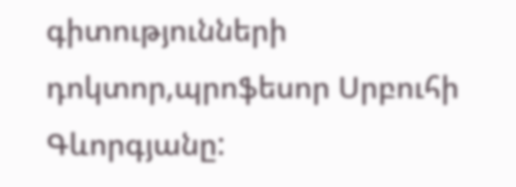գիտությունների դոկտոր,պրոֆեսոր Սրբուհի Գևորգյանը: